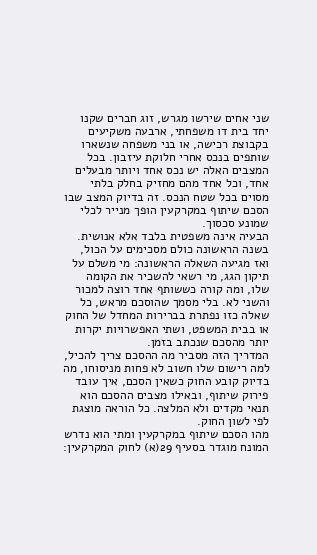שני אחים שירשו מגרש, זוג חברים שקנו יחד בית דו משפחתי, ארבעה משקיעים בקבוצת רכישה, או בני משפחה שנשארו שותפים בנכס אחרי חלוקת עיזבון. בכל המצבים האלה יש נכס אחד ויותר מבעלים אחד, וכל אחד מהם מחזיק בחלק בלתי מסוים בכל שטח הנכס. זה בדיוק המצב שבו הסכם שיתוף במקרקעין הופך מנייר לכלי שמונע סכסוך.
הבעיה אינה משפטית בלבד אלא אנושית. בשנה הראשונה כולם מסכימים על הכול, ואז מגיעה השאלה הראשונה: מי משלם על תיקון הגג, מי רשאי להשכיר את הקומה שלו, ומה קורה כששותף אחד רוצה למכור והשני לא. בלי מסמך שהוסכם מראש, כל שאלה כזו נפתרת בברירות המחדל של החוק או בבית המשפט, ושתי האפשרויות יקרות יותר מהסכם שנכתב בזמן.
המדריך הזה מסביר מה ההסכם צריך להכיל, למה רישום שלו חשוב לא פחות מניסוחו, מה בדיוק קובע החוק כשאין הסכם, איך עובד פירוק שיתוף, ובאילו מצבים ההסכם הוא תנאי מקדים ולא המלצה. כל הוראה מוצגת לפי לשון החוק.
מהו הסכם שיתוף במקרקעין ומתי הוא נדרש
המונח מוגדר בסעיף 29(א) לחוק המקרקעין: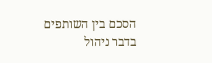הסכם בין השותפים בדבר ניהול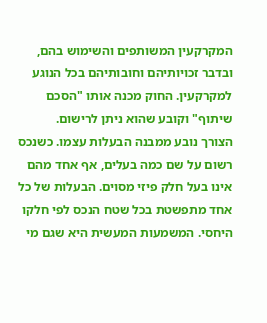המקרקעין המשותפים והשימוש בהם, ובדבר זכויותיהם וחובותיהם בכל הנוגע למקרקעין. החוק מכנה אותו "הסכם שיתוף" וקובע שהוא ניתן לרישום.
הצורך נובע ממבנה הבעלות עצמו. כשנכס רשום על שם כמה בעלים, אף אחד מהם אינו בעל חלק פיזי מסוים. הבעלות של כל אחד מתפשטת בכל שטח הנכס לפי חלקו היחסי. המשמעות המעשית היא שגם מי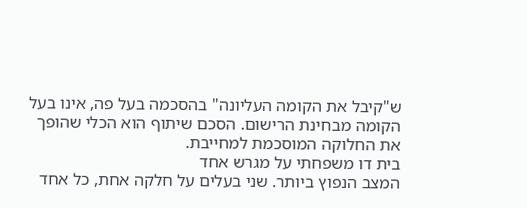ש"קיבל את הקומה העליונה" בהסכמה בעל פה, אינו בעל הקומה מבחינת הרישום. הסכם שיתוף הוא הכלי שהופך את החלוקה המוסכמת למחייבת.
בית דו משפחתי על מגרש אחד
המצב הנפוץ ביותר. שני בעלים על חלקה אחת, כל אחד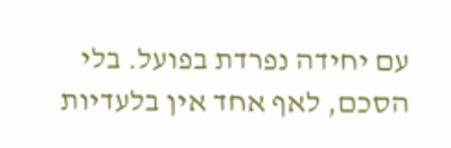עם יחידה נפרדת בפועל. בלי הסכם, לאף אחד אין בלעדיות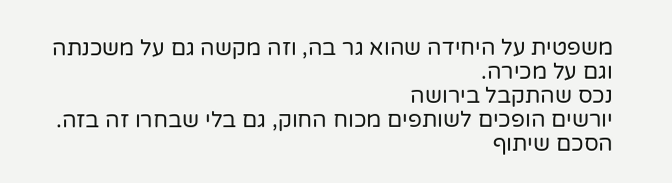משפטית על היחידה שהוא גר בה, וזה מקשה גם על משכנתה וגם על מכירה.
נכס שהתקבל בירושה
יורשים הופכים לשותפים מכוח החוק, גם בלי שבחרו זה בזה. הסכם שיתוף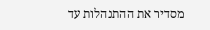מסדיר את ההתנהלות עד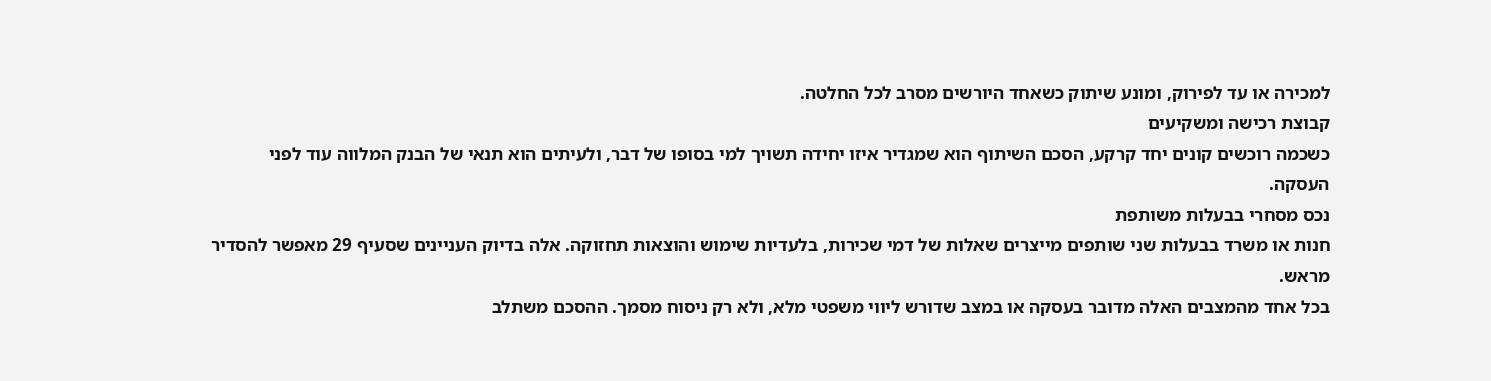למכירה או עד לפירוק, ומונע שיתוק כשאחד היורשים מסרב לכל החלטה.
קבוצת רכישה ומשקיעים
כשכמה רוכשים קונים יחד קרקע, הסכם השיתוף הוא שמגדיר איזו יחידה תשויך למי בסופו של דבר, ולעיתים הוא תנאי של הבנק המלווה עוד לפני העסקה.
נכס מסחרי בבעלות משותפת
חנות או משרד בבעלות שני שותפים מייצרים שאלות של דמי שכירות, בלעדיות שימוש והוצאות תחזוקה. אלה בדיוק העניינים שסעיף 29 מאפשר להסדיר מראש.
בכל אחד מהמצבים האלה מדובר בעסקה או במצב שדורש ליווי משפטי מלא, ולא רק ניסוח מסמך. ההסכם משתלב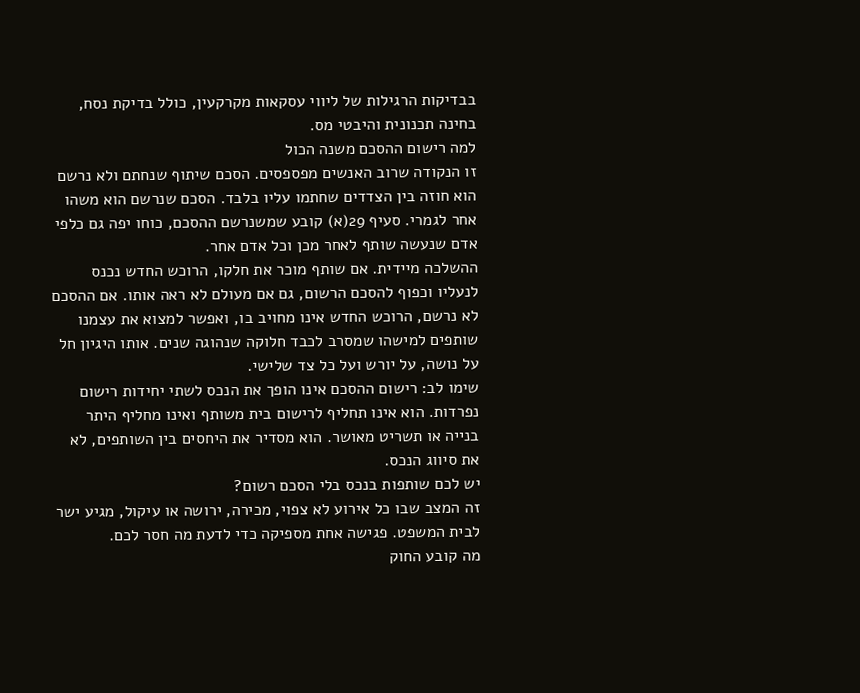בבדיקות הרגילות של ליווי עסקאות מקרקעין, כולל בדיקת נסח, בחינה תכנונית והיבטי מס.
למה רישום ההסכם משנה הכול
זו הנקודה שרוב האנשים מפספסים. הסכם שיתוף שנחתם ולא נרשם הוא חוזה בין הצדדים שחתמו עליו בלבד. הסכם שנרשם הוא משהו אחר לגמרי. סעיף 29(א) קובע שמשנרשם ההסכם, כוחו יפה גם כלפי אדם שנעשה שותף לאחר מכן וכל אדם אחר.
ההשלכה מיידית. אם שותף מוכר את חלקו, הרוכש החדש נכנס לנעליו וכפוף להסכם הרשום, גם אם מעולם לא ראה אותו. אם ההסכם לא נרשם, הרוכש החדש אינו מחויב בו, ואפשר למצוא את עצמנו שותפים למישהו שמסרב לכבד חלוקה שנהוגה שנים. אותו היגיון חל על נושה, על יורש ועל כל צד שלישי.
שימו לב: רישום ההסכם אינו הופך את הנכס לשתי יחידות רישום נפרדות. הוא אינו תחליף לרישום בית משותף ואינו מחליף היתר בנייה או תשריט מאושר. הוא מסדיר את היחסים בין השותפים, לא את סיווג הנכס.
יש לכם שותפות בנכס בלי הסכם רשום?
זה המצב שבו כל אירוע לא צפוי, מכירה, ירושה או עיקול, מגיע ישר לבית המשפט. פגישה אחת מספיקה כדי לדעת מה חסר לכם.
מה קובע החוק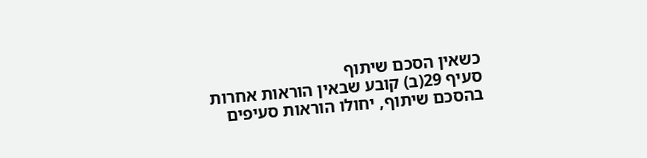כשאין הסכם שיתוף
סעיף 29(ב) קובע שבאין הוראות אחרות בהסכם שיתוף, יחולו הוראות סעיפים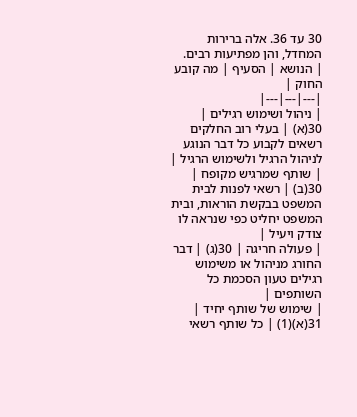30 עד 36. אלה ברירות המחדל, והן מפתיעות רבים.
| הנושא | הסעיף | מה קובע החוק |
|---|---|---|
| ניהול ושימוש רגילים | 30(א) | בעלי רוב החלקים רשאים לקבוע כל דבר הנוגע לניהול הרגיל ולשימוש הרגיל |
| שותף שמרגיש מקופח | 30(ב) | רשאי לפנות לבית המשפט בבקשת הוראות, ובית המשפט יחליט כפי שנראה לו צודק ויעיל |
| פעולה חריגה | 30(ג) | דבר החורג מניהול או משימוש רגילים טעון הסכמת כל השותפים |
| שימוש של שותף יחיד | 31(א)(1) | כל שותף רשאי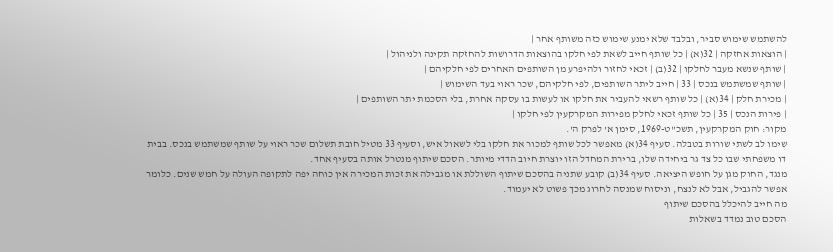להשתמש שימוש סביר, ובלבד שלא ימנע שימוש כזה משותף אחר |
| הוצאות אחזקה | 32(א) | כל שותף חייב לשאת לפי חלקו בהוצאות הדרושות להחזקה תקינה ולניהול |
| שותף שנשא מעבר לחלקו | 32(ב) | זכאי לחזור ולהיפרע מן השותפים האחרים לפי חלקיהם |
| שותף שמשתמש בנכס | 33 | חייב ליתר השותפים, לפי חלקיהם, שכר ראוי בעד השימוש |
| מכירת חלק | 34(א) | כל שותף רשאי להעביר את חלקו או לעשות בו עסקה אחרת, בלי הסכמת יתר השותפים |
| פירות הנכס | 35 | כל שותף זכאי לחלק מפירות המקרקעין לפי חלקו |
מקור: חוק המקרקעין, תשכ"ט-1969, סימן א' לפרק ה'.
שימו לב לשתי שורות בטבלה. סעיף 34(א) מאפשר לכל שותף למכור את חלקו בלי לשאול איש, וסעיף 33 מטיל חובת תשלום שכר ראוי על שותף שמשתמש בנכס. בבית דו משפחתי שבו כל צד גר ביחידה שלו, ברירת המחדל הזו יוצרת חיוב הדדי מיותר. הסכם שיתוף מנטרל אותה בסעיף אחד.
מנגד, החוק מגן על חופש היציאה. סעיף 34(ב) קובע שתניה בהסכם שיתוף השוללת או מגבילה את זכות המכירה אין כוחה יפה לתקופה העולה על חמש שנים. כלומר אפשר להגביל, אבל לא לנצח, וניסוח שמנסה לחרוג מכך פשוט לא יעמוד.
מה חייב להיכלל בהסכם שיתוף
הסכם טוב נמדד בשאלות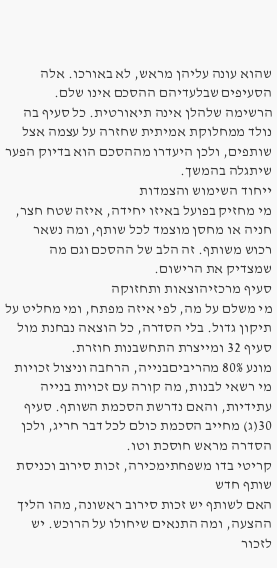שהוא עונה עליהן מראש, לא באורכו. אלה הסעיפים שבלעדיהם ההסכם אינו שלם.
הרשימה שלהלן אינה תיאורטית. כל סעיף בה נולד ממחלוקת אמיתית שחזרה על עצמה אצל שותפים, ולכן היעדרו מההסכם הוא בדיוק הפער שיתגלה בהמשך.
ייחוד השימוש והצמדות
מי מחזיק בפועל באיזו יחידה, איזה שטח חצר, חניה או מחסן מוצמד לכל שותף, ומה נשאר רכוש משותף. זה הלב של ההסכם וגם מה שמצדיק את הרישום.
סעיף מרכזיהוצאות ותחזוקה
מי משלם על מה, לפי איזה מפתח, ומי מחליט על תיקון גדול. בלי הסדרה, כל הוצאה נבחנת מול סעיף 32 ומייצרת התחשבנות חוזרת.
מונע 80% מהריביםבנייה, הרחבה וניצול זכויות
מי רשאי לבנות, מה קורה עם זכויות בנייה עתידיות, והאם נדרשת הסכמת השותף. סעיף 30(ג) מחייב הסכמת כולם לכל דבר חריג, ולכן הסדרה מראש חוסכת וטו.
קריטי בדו משפחתימכירה, זכות סירוב וכניסת שותף חדש
האם לשותף יש זכות סירוב ראשונה, מהו הליך ההצעה, ומה התנאים שיחולו על הרוכש. יש לזכור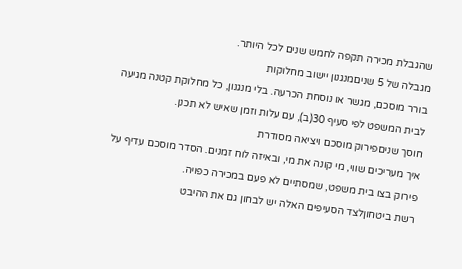שהגבלת מכירה תקפה לחמש שנים לכל היותר.
מגבלה של 5 שניםמנגנון יישוב מחלוקות
בורר מוסכם, מגשר או נוסחת הכרעה. בלי מנגנון, כל מחלוקת קטנה מגיעה לבית המשפט לפי סעיף 30(ב), עם עלות וזמן שאיש לא תכנן.
חוסך שניםפירוק מוסכם ויציאה מסודרת
איך מעריכים שווי, מי קונה את מי, ובאיזה לוח זמנים. הסדר מוסכם עדיף על פירוק בצו בית משפט, שמסתיים לא פעם במכירה כפויה.
רשת ביטחוןלצד הסעיפים האלה יש לבחון גם את ההיבט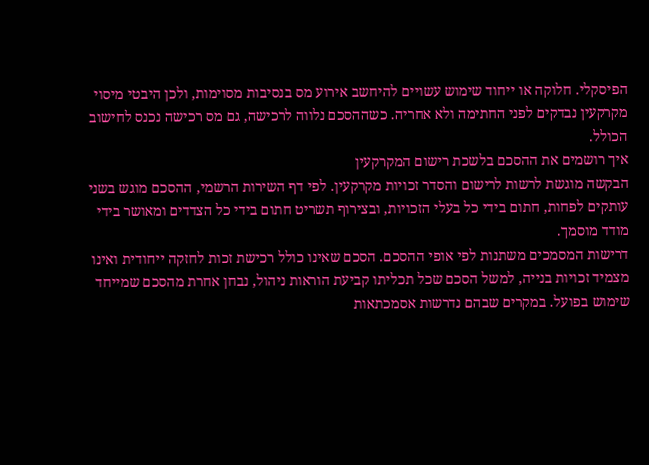הפיסקלי. חלוקה או ייחוד שימוש עשויים להיחשב אירוע מס בנסיבות מסוימות, ולכן היבטי מיסוי מקרקעין נבדקים לפני החתימה ולא אחריה. כשההסכם נלווה לרכישה, גם מס רכישה נכנס לחישוב הכולל.
איך רושמים את ההסכם בלשכת רישום המקרקעין
הבקשה מוגשת לרשות לרישום והסדר זכויות מקרקעין. לפי דף השירות הרשמי, ההסכם מוגש בשני עותקים לפחות, חתום בידי כל בעלי הזכויות, ובצירוף תשריט חתום בידי כל הצדדים ומאושר בידי מודד מוסמך.
דרישות המסמכים משתנות לפי אופי ההסכם. הסכם שאינו כולל רכישת זכות לחזקה ייחודית ואינו מצמיד זכויות בנייה, למשל הסכם שכל תכליתו קביעת הוראות ניהול, נבחן אחרת מהסכם שמייחד שימוש בפועל. במקרים שבהם נדרשות אסמכתאות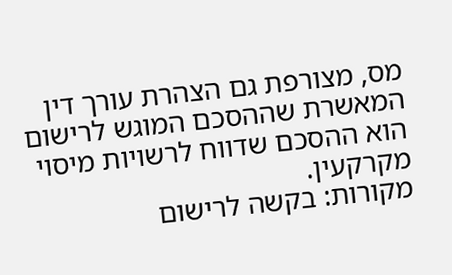מס, מצורפת גם הצהרת עורך דין המאשרת שההסכם המוגש לרישום הוא ההסכם שדווח לרשויות מיסוי מקרקעין.
מקורות: בקשה לרישום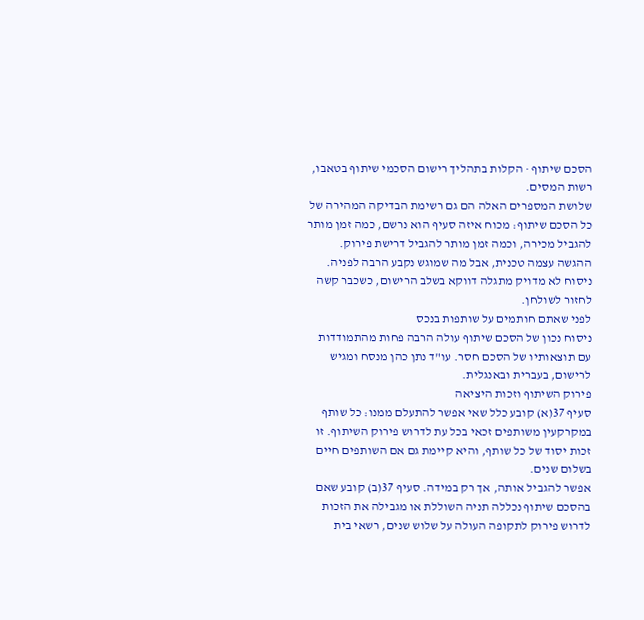הסכם שיתוף · הקלות בתהליך רישום הסכמי שיתוף בטאבו, רשות המסים.
שלושת המספרים האלה הם גם רשימת הבדיקה המהירה של כל הסכם שיתוף: מכוח איזה סעיף הוא נרשם, כמה זמן מותר להגביל מכירה, וכמה זמן מותר להגביל דרישת פירוק.
ההגשה עצמה טכנית, אבל מה שמוגש נקבע הרבה לפניה. ניסוח לא מדויק מתגלה דווקא בשלב הרישום, כשכבר קשה לחזור לשולחן.
לפני שאתם חותמים על שותפות בנכס
ניסוח נכון של הסכם שיתוף עולה הרבה פחות מהתמודדות עם תוצאותיו של הסכם חסר. עו"ד נתן כהן מנסח ומגיש לרישום, בעברית ובאנגלית.
פירוק השיתוף וזכות היציאה
סעיף 37(א) קובע כלל שאי אפשר להתעלם ממנו: כל שותף במקרקעין משותפים זכאי בכל עת לדרוש פירוק השיתוף. זו זכות יסוד של כל שותף, והיא קיימת גם אם השותפים חיים בשלום שנים.
אפשר להגביל אותה, אך רק במידה. סעיף 37(ב) קובע שאם בהסכם שיתוף נכללה תניה השוללת או מגבילה את הזכות לדרוש פירוק לתקופה העולה על שלוש שנים, רשאי בית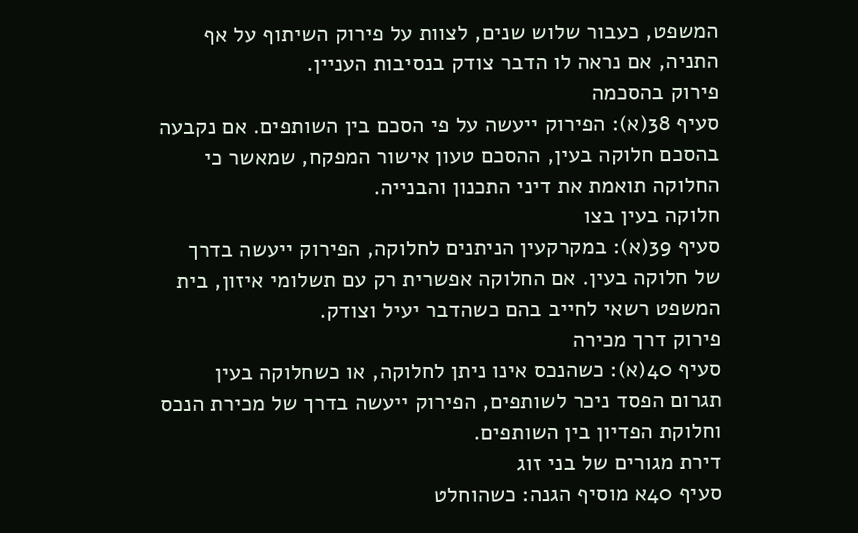המשפט, כעבור שלוש שנים, לצוות על פירוק השיתוף על אף התניה, אם נראה לו הדבר צודק בנסיבות העניין.
פירוק בהסכמה
סעיף 38(א): הפירוק ייעשה על פי הסכם בין השותפים. אם נקבעה בהסכם חלוקה בעין, ההסכם טעון אישור המפקח, שמאשר כי החלוקה תואמת את דיני התכנון והבנייה.
חלוקה בעין בצו
סעיף 39(א): במקרקעין הניתנים לחלוקה, הפירוק ייעשה בדרך של חלוקה בעין. אם החלוקה אפשרית רק עם תשלומי איזון, בית המשפט רשאי לחייב בהם כשהדבר יעיל וצודק.
פירוק דרך מכירה
סעיף 40(א): כשהנכס אינו ניתן לחלוקה, או כשחלוקה בעין תגרום הפסד ניכר לשותפים, הפירוק ייעשה בדרך של מכירת הנכס וחלוקת הפדיון בין השותפים.
דירת מגורים של בני זוג
סעיף 40א מוסיף הגנה: כשהוחלט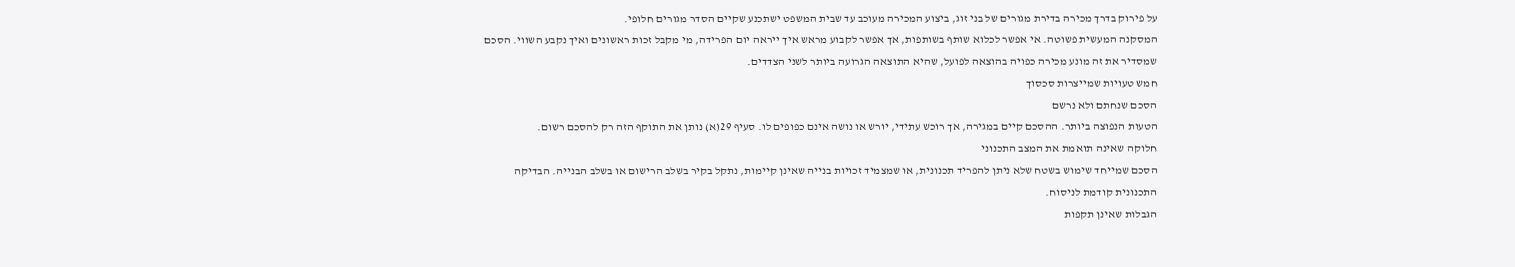על פירוק בדרך מכירה בדירת מגורים של בני זוג, ביצוע המכירה מעוכב עד שבית המשפט ישתכנע שקיים הסדר מגורים חלופי.
המסקנה המעשית פשוטה. אי אפשר לכלוא שותף בשותפות, אך אפשר לקבוע מראש איך ייראה יום הפרידה, מי מקבל זכות ראשונים ואיך נקבע השווי. הסכם שמסדיר את זה מונע מכירה כפויה בהוצאה לפועל, שהיא התוצאה הגרועה ביותר לשני הצדדים.
חמש טעויות שמייצרות סכסוך
הסכם שנחתם ולא נרשם
הטעות הנפוצה ביותר. ההסכם קיים במגירה, אך רוכש עתידי, יורש או נושה אינם כפופים לו. סעיף 29(א) נותן את התוקף הזה רק להסכם רשום.
חלוקה שאינה תואמת את המצב התכנוני
הסכם שמייחד שימוש בשטח שלא ניתן להפריד תכנונית, או שמצמיד זכויות בנייה שאינן קיימות, נתקל בקיר בשלב הרישום או בשלב הבנייה. הבדיקה התכנונית קודמת לניסוח.
הגבלות שאינן תקפות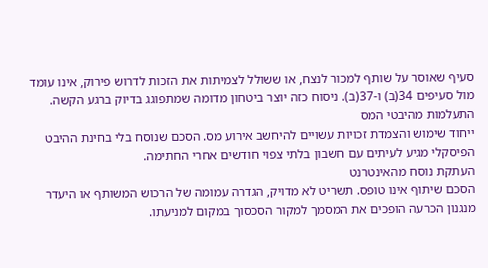סעיף שאוסר על שותף למכור לנצח, או ששולל לצמיתות את הזכות לדרוש פירוק, אינו עומד מול סעיפים 34(ב) ו-37(ב). ניסוח כזה יוצר ביטחון מדומה שמתפוגג בדיוק ברגע הקשה.
התעלמות מהיבטי המס
ייחוד שימוש והצמדת זכויות עשויים להיחשב אירוע מס. הסכם שנוסח בלי בחינת ההיבט הפיסקלי מגיע לעיתים עם חשבון בלתי צפוי חודשים אחרי החתימה.
העתקת נוסח מהאינטרנט
הסכם שיתוף אינו טופס. תשריט לא מדויק, הגדרה עמומה של הרכוש המשותף או היעדר מנגנון הכרעה הופכים את המסמך למקור הסכסוך במקום למניעתו.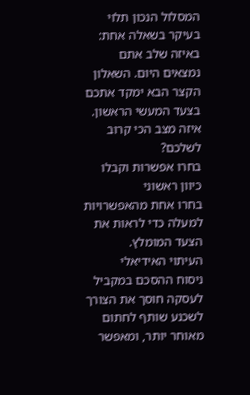המסלול הנכון תלוי בעיקר בשאלה אחת: באיזה שלב אתם נמצאים היום. השאלון הקצר הבא ימקד אתכם בצעד המעשי הראשון.
איזה מצב הכי קרוב לשלכם?
בחרו אפשרות וקבלו כיוון ראשוני
בחרו אחת מהאפשרויות למעלה כדי לראות את הצעד המומלץ.
העיתוי האידיאלי
ניסוח ההסכם במקביל לעסקה חוסך את הצורך לשכנע שותף לחתום מאוחר יותר, ומאפשר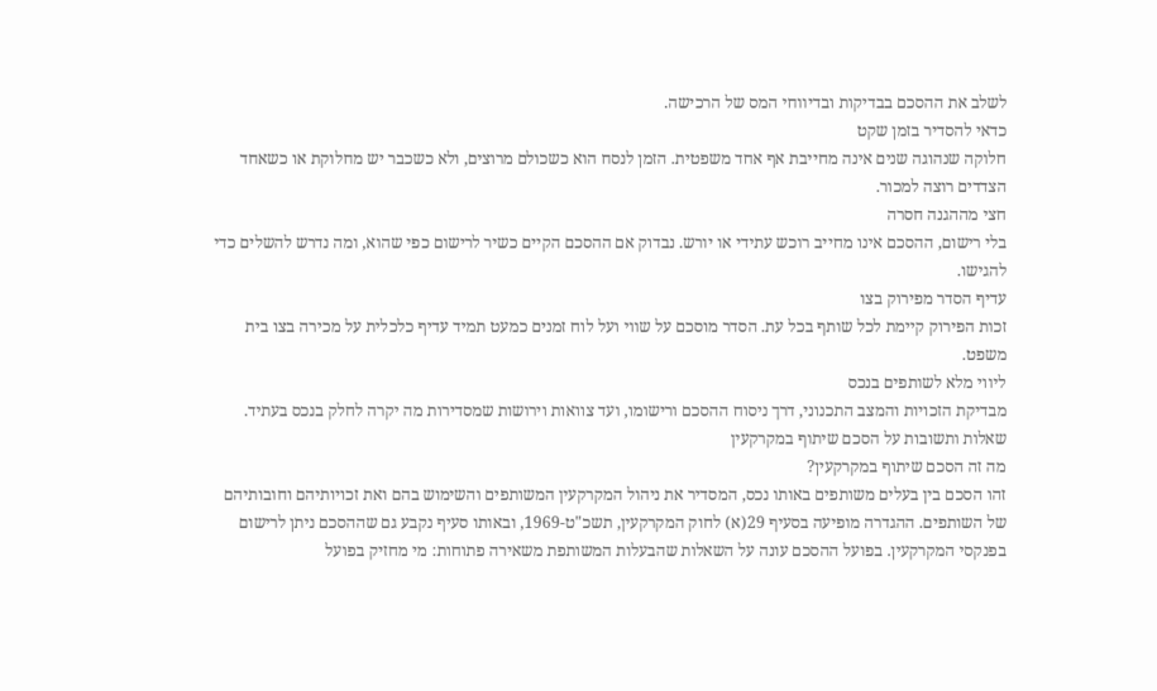לשלב את ההסכם בבדיקות ובדיווחי המס של הרכישה.
כדאי להסדיר בזמן שקט
חלוקה שנהוגה שנים אינה מחייבת אף אחד משפטית. הזמן לנסח הוא כשכולם מרוצים, ולא כשכבר יש מחלוקת או כשאחד הצדדים רוצה למכור.
חצי מההגנה חסרה
בלי רישום, ההסכם אינו מחייב רוכש עתידי או יורש. נבדוק אם ההסכם הקיים כשיר לרישום כפי שהוא, ומה נדרש להשלים כדי להגישו.
עדיף הסדר מפירוק בצו
זכות הפירוק קיימת לכל שותף בכל עת. הסדר מוסכם על שווי ועל לוח זמנים כמעט תמיד עדיף כלכלית על מכירה בצו בית משפט.
ליווי מלא לשותפים בנכס
מבדיקת הזכויות והמצב התכנוני, דרך ניסוח ההסכם ורישומו, ועד צוואות וירושות שמסדירות מה יקרה לחלק בנכס בעתיד.
שאלות ותשובות על הסכם שיתוף במקרקעין
מה זה הסכם שיתוף במקרקעין?
זהו הסכם בין בעלים משותפים באותו נכס, המסדיר את ניהול המקרקעין המשותפים והשימוש בהם ואת זכויותיהם וחובותיהם של השותפים. ההגדרה מופיעה בסעיף 29(א) לחוק המקרקעין, תשכ"ט-1969, ובאותו סעיף נקבע גם שההסכם ניתן לרישום בפנקסי המקרקעין. בפועל ההסכם עונה על השאלות שהבעלות המשותפת משאירה פתוחות: מי מחזיק בפועל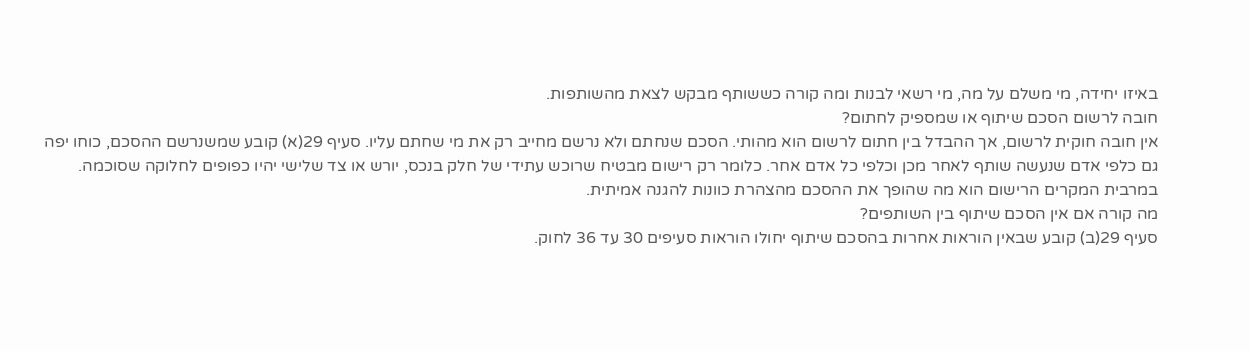באיזו יחידה, מי משלם על מה, מי רשאי לבנות ומה קורה כששותף מבקש לצאת מהשותפות.
חובה לרשום הסכם שיתוף או שמספיק לחתום?
אין חובה חוקית לרשום, אך ההבדל בין חתום לרשום הוא מהותי. הסכם שנחתם ולא נרשם מחייב רק את מי שחתם עליו. סעיף 29(א) קובע שמשנרשם ההסכם, כוחו יפה גם כלפי אדם שנעשה שותף לאחר מכן וכלפי כל אדם אחר. כלומר רק רישום מבטיח שרוכש עתידי של חלק בנכס, יורש או צד שלישי יהיו כפופים לחלוקה שסוכמה. במרבית המקרים הרישום הוא מה שהופך את ההסכם מהצהרת כוונות להגנה אמיתית.
מה קורה אם אין הסכם שיתוף בין השותפים?
סעיף 29(ב) קובע שבאין הוראות אחרות בהסכם שיתוף יחולו הוראות סעיפים 30 עד 36 לחוק.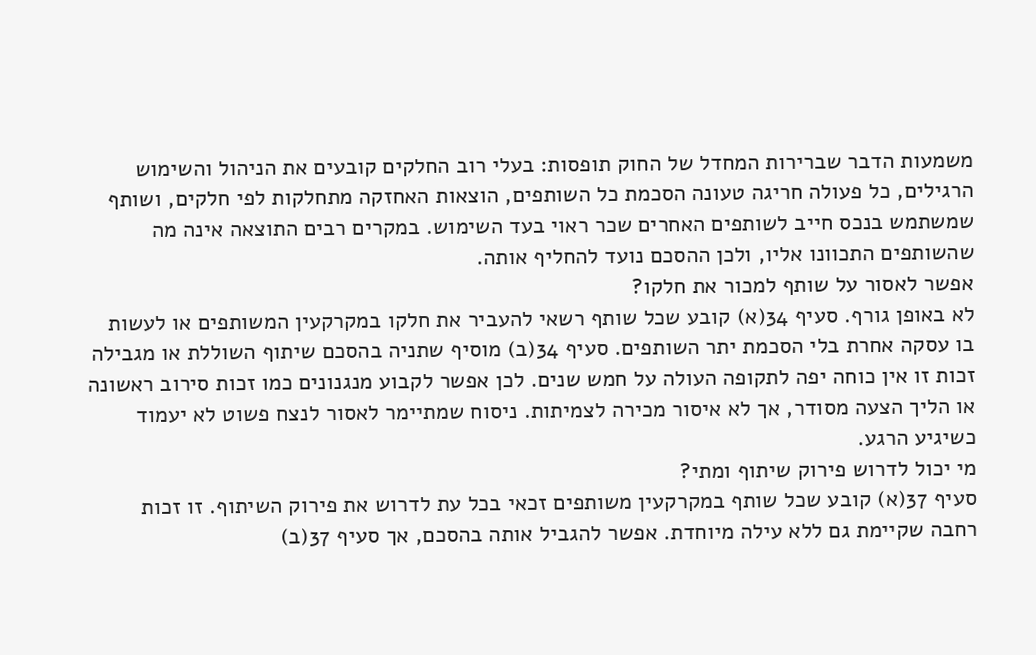משמעות הדבר שברירות המחדל של החוק תופסות: בעלי רוב החלקים קובעים את הניהול והשימוש הרגילים, כל פעולה חריגה טעונה הסכמת כל השותפים, הוצאות האחזקה מתחלקות לפי חלקים, ושותף שמשתמש בנכס חייב לשותפים האחרים שכר ראוי בעד השימוש. במקרים רבים התוצאה אינה מה שהשותפים התכוונו אליו, ולכן ההסכם נועד להחליף אותה.
אפשר לאסור על שותף למכור את חלקו?
לא באופן גורף. סעיף 34(א) קובע שכל שותף רשאי להעביר את חלקו במקרקעין המשותפים או לעשות בו עסקה אחרת בלי הסכמת יתר השותפים. סעיף 34(ב) מוסיף שתניה בהסכם שיתוף השוללת או מגבילה זכות זו אין כוחה יפה לתקופה העולה על חמש שנים. לכן אפשר לקבוע מנגנונים כמו זכות סירוב ראשונה או הליך הצעה מסודר, אך לא איסור מכירה לצמיתות. ניסוח שמתיימר לאסור לנצח פשוט לא יעמוד כשיגיע הרגע.
מי יכול לדרוש פירוק שיתוף ומתי?
סעיף 37(א) קובע שכל שותף במקרקעין משותפים זכאי בכל עת לדרוש את פירוק השיתוף. זו זכות רחבה שקיימת גם ללא עילה מיוחדת. אפשר להגביל אותה בהסכם, אך סעיף 37(ב)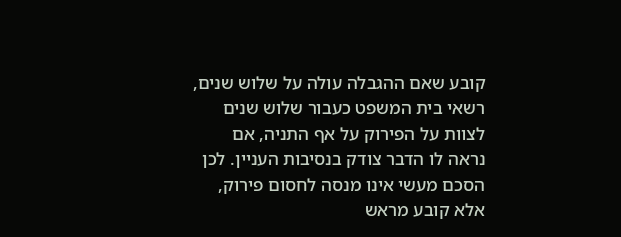קובע שאם ההגבלה עולה על שלוש שנים, רשאי בית המשפט כעבור שלוש שנים לצוות על הפירוק על אף התניה, אם נראה לו הדבר צודק בנסיבות העניין. לכן הסכם מעשי אינו מנסה לחסום פירוק, אלא קובע מראש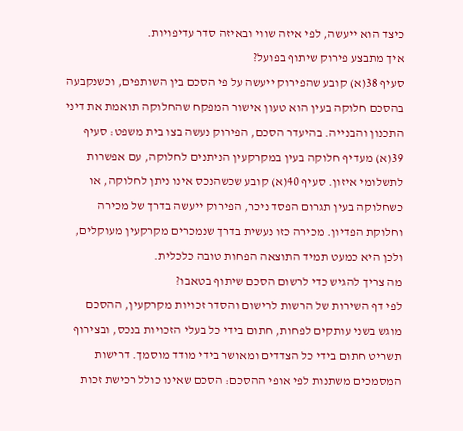כיצד הוא ייעשה, לפי איזה שווי ובאיזה סדר עדיפויות.
איך מתבצע פירוק שיתוף בפועל?
סעיף 38(א) קובע שהפירוק ייעשה על פי הסכם בין השותפים, וכשנקבעה בהסכם חלוקה בעין הוא טעון אישור המפקח שהחלוקה תואמת את דיני התכנון והבנייה. בהיעדר הסכם, הפירוק נעשה בצו בית משפט: סעיף 39(א) מעדיף חלוקה בעין במקרקעין הניתנים לחלוקה, עם אפשרות לתשלומי איזון. סעיף 40(א) קובע שכשהנכס אינו ניתן לחלוקה, או כשחלוקה בעין תגרום הפסד ניכר, הפירוק ייעשה בדרך של מכירה וחלוקת הפדיון. מכירה כזו נעשית בדרך שנמכרים מקרקעין מעוקלים, ולכן היא כמעט תמיד התוצאה הפחות טובה כלכלית.
מה צריך להגיש כדי לרשום הסכם שיתוף בטאבו?
לפי דף השירות של הרשות לרישום והסדר זכויות מקרקעין, ההסכם מוגש בשני עותקים לפחות, חתום בידי כל בעלי הזכויות בנכס, ובצירוף תשריט חתום בידי כל הצדדים ומאושר בידי מודד מוסמך. דרישות המסמכים משתנות לפי אופי ההסכם: הסכם שאינו כולל רכישת זכות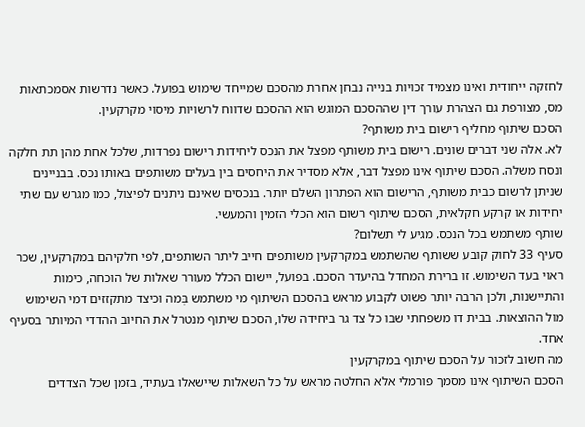לחזקה ייחודית ואינו מצמיד זכויות בנייה נבחן אחרת מהסכם שמייחד שימוש בפועל. כאשר נדרשות אסמכתאות מס, מצורפת גם הצהרת עורך דין שההסכם המוגש הוא ההסכם שדווח לרשויות מיסוי מקרקעין.
הסכם שיתוף מחליף רישום בית משותף?
לא. אלה שני דברים שונים. רישום בית משותף מפצל את הנכס ליחידות רישום נפרדות, שלכל אחת מהן תת חלקה ונסח משלה. הסכם שיתוף אינו מפצל דבר, אלא מסדיר את היחסים בין בעלים משותפים באותו נכס. בבניינים שניתן לרשום כבית משותף, הרישום הוא הפתרון השלם יותר. בנכסים שאינם ניתנים לפיצול, כמו מגרש עם שתי יחידות או קרקע חקלאית, הסכם שיתוף רשום הוא הכלי הזמין והמעשי.
שותף משתמש בכל הנכס. מגיע לי תשלום?
סעיף 33 לחוק קובע ששותף שהשתמש במקרקעין משותפים חייב ליתר השותפים, לפי חלקיהם במקרקעין, שכר ראוי בעד השימוש. זו ברירת המחדל בהיעדר הסכם. בפועל, יישום הכלל מעורר שאלות של הוכחה, כימות והתיישנות, ולכן הרבה יותר פשוט לקבוע מראש בהסכם השיתוף מי משתמש בְּמה וכיצד מתקזזים דמי השימוש מול ההוצאות. בבית דו משפחתי שבו כל צד גר ביחידה שלו, הסכם שיתוף מנטרל את החיוב ההדדי המיותר בסעיף אחד.
מה חשוב לזכור על הסכם שיתוף במקרקעין
הסכם השיתוף אינו מסמך פורמלי אלא החלטה מראש על כל השאלות שיישאלו בעתיד, בזמן שכל הצדדים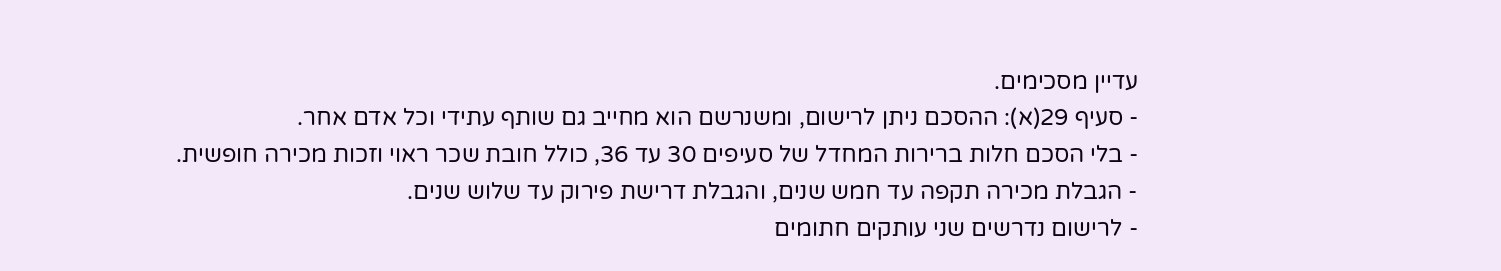עדיין מסכימים.
- סעיף 29(א): ההסכם ניתן לרישום, ומשנרשם הוא מחייב גם שותף עתידי וכל אדם אחר.
- בלי הסכם חלות ברירות המחדל של סעיפים 30 עד 36, כולל חובת שכר ראוי וזכות מכירה חופשית.
- הגבלת מכירה תקפה עד חמש שנים, והגבלת דרישת פירוק עד שלוש שנים.
- לרישום נדרשים שני עותקים חתומים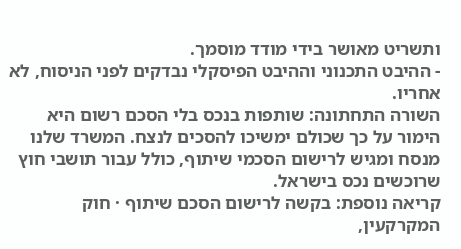ותשריט מאושר בידי מודד מוסמך.
- ההיבט התכנוני וההיבט הפיסקלי נבדקים לפני הניסוח, לא אחריו.
השורה התחתונה: שותפות בנכס בלי הסכם רשום היא הימור על כך שכולם ימשיכו להסכים לנצח. המשרד שלנו מנסח ומגיש לרישום הסכמי שיתוף, כולל עבור תושבי חוץ שרוכשים נכס בישראל.
קריאה נוספת: בקשה לרישום הסכם שיתוף · חוק המקרקעין,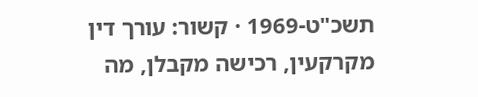תשכ"ט-1969 · קשור: עורך דין מקרקעין, רכישה מקבלן, מה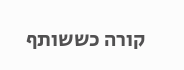קורה כששותף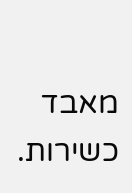מאבד כשירות.